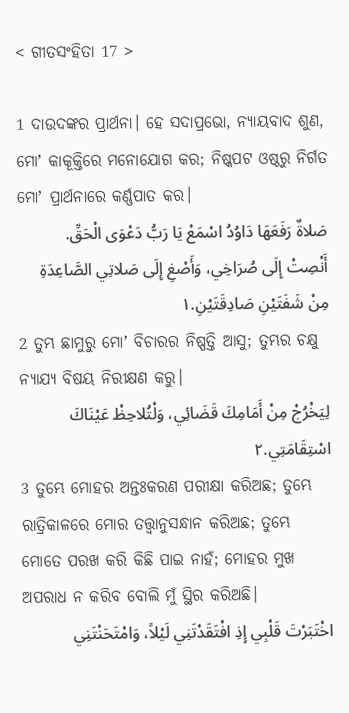< ଗୀତସଂହିତା 17 >

1 ଦାଉଦଙ୍କର ପ୍ରାର୍ଥନା। ହେ ସଦାପ୍ରଭୋ, ନ୍ୟାୟବାଦ ଶୁଣ, ମୋʼ କାକୂକ୍ତିରେ ମନୋଯୋଗ କର; ନିଷ୍କପଟ ଓଷ୍ଠରୁ ନିର୍ଗତ ମୋʼ ପ୍ରାର୍ଥନାରେ କର୍ଣ୍ଣପାତ କର।
صَلاةٌ رَفَعَهَا دَاوُدُ اسْمَعْ يَا رَبُّ دَعْوَى الْحَقِّ. أَنْصِتْ إِلَى صُرَاخِي، وَأَصْغِ إِلَى صَلاتِي الصَّاعِدَةِ مِنْ شَفَتَيْنِ صَادِقَتَيْنِ.١
2 ତୁମ୍ଭ ଛାମୁରୁ ମୋʼ ବିଚାରର ନିଷ୍ପତ୍ତି ଆସୁ; ତୁମ୍ଭର ଚକ୍ଷୁ ନ୍ୟାଯ୍ୟ ବିଷୟ ନିରୀକ୍ଷଣ କରୁ।
لِيَخْرُجْ مِنْ أَمَامِكَ قَضَائِي، وَلْتُلاحِظْ عَيْنَاكَ اسْتِقَامَتِي.٢
3 ତୁମ୍ଭେ ମୋହର ଅନ୍ତଃକରଣ ପରୀକ୍ଷା କରିଅଛ; ତୁମ୍ଭେ ରାତ୍ରିକାଳରେ ମୋର ତତ୍ତ୍ୱାନୁସନ୍ଧାନ କରିଅଛ; ତୁମ୍ଭେ ମୋତେ ପରଖ କରି କିଛି ପାଇ ନାହଁ; ମୋହର ମୁଖ ଅପରାଧ ନ କରିବ ବୋଲି ମୁଁ ସ୍ଥିର କରିଅଛି।
اخْتَبَرْتَ قَلْبِي إِذِ افْتَقَدْتَنِي لَيْلاً، وَامْتَحَنْتَنِي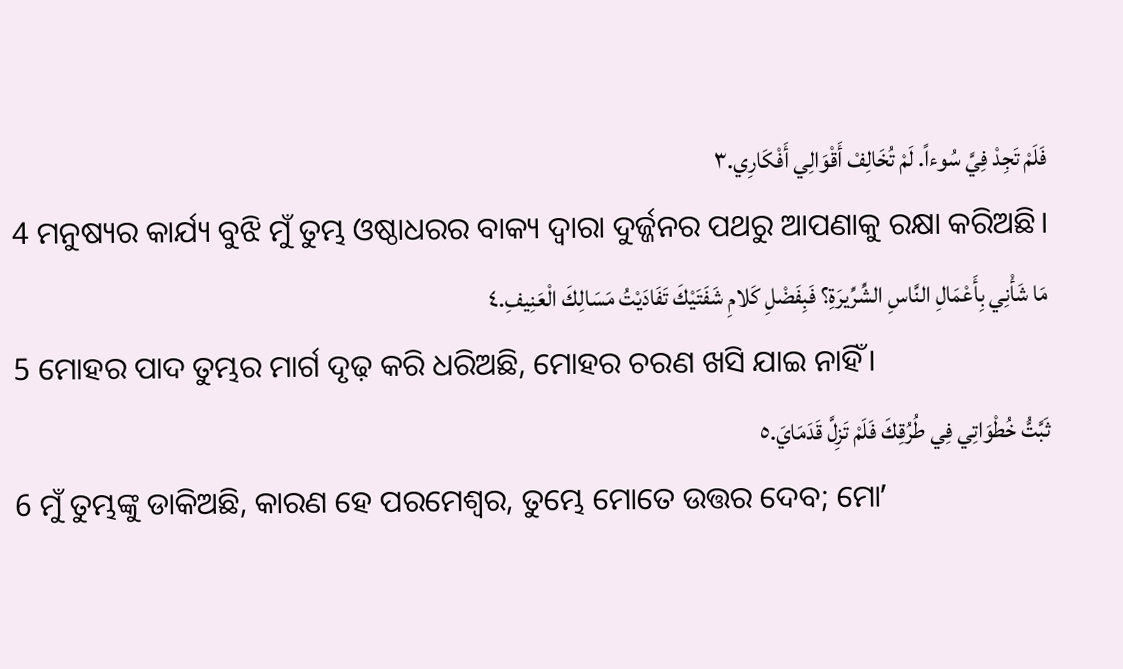فَلَمْ تَجِدْ فِيَّ سُوءاً. لَمْ تُخَالِفْ أَقْوَالِي أَفْكَارِي.٣
4 ମନୁଷ୍ୟର କାର୍ଯ୍ୟ ବୁଝି ମୁଁ ତୁମ୍ଭ ଓଷ୍ଠାଧରର ବାକ୍ୟ ଦ୍ୱାରା ଦୁର୍ଜ୍ଜନର ପଥରୁ ଆପଣାକୁ ରକ୍ଷା କରିଅଛି।
مَا شَأْنِي بِأَعْمَالِ النَّاسِ الشِّرِّيرَةِ؟ فَبِفَضْلِ كَلامِ شَفَتَيْكَ تَفَادَيْتُ مَسَالِكَ الْعَنِيفِ.٤
5 ମୋହର ପାଦ ତୁମ୍ଭର ମାର୍ଗ ଦୃଢ଼ କରି ଧରିଅଛି, ମୋହର ଚରଣ ଖସି ଯାଇ ନାହିଁ।
ثَبَّتُّ خُطْوَاتِي فِي طُرُقِكَ فَلَمْ تَزِلَّ قَدَمَايَ.٥
6 ମୁଁ ତୁମ୍ଭଙ୍କୁ ଡାକିଅଛି, କାରଣ ହେ ପରମେଶ୍ୱର, ତୁମ୍ଭେ ମୋତେ ଉତ୍ତର ଦେବ; ମୋʼ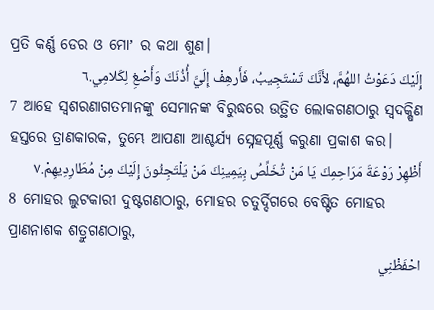ପ୍ରତି କର୍ଣ୍ଣ ଡେର ଓ ମୋʼ ର କଥା ଶୁଣ।
إِلَيْكَ دَعَوْتُ اللهُمَّ، لأَنَّكَ تَسْتَجِيبُ، فَأَرهِفْ إِلَيَّ أُذُنَكَ وَأَصْغِ لِكَلامِي.٦
7 ଆହେ ସ୍ୱଶରଣାଗତମାନଙ୍କୁ ସେମାନଙ୍କ ବିରୁଦ୍ଧରେ ଉତ୍ଥିତ ଲୋକଗଣଠାରୁ ସ୍ୱଦକ୍ଷିଣ ହସ୍ତରେ ତ୍ରାଣକାରକ, ତୁମ୍ଭେ ଆପଣା ଆଶ୍ଚର୍ଯ୍ୟ ସ୍ନେହପୂର୍ଣ୍ଣ କରୁଣା ପ୍ରକାଶ କର।
أَظْهِرْ رَوْعَةَ مَرَاحِمِكَ يَا مَنْ تُخَلِّصُ بِيَمِينِكَ مَنْ يَلْتَجِئُونَ إِلَيْكَ مِنْ مُطَارِدِيهِمْ.٧
8 ମୋହର ଲୁଟକାରୀ ଦୁଷ୍ଟଗଣଠାରୁ, ମୋହର ଚତୁର୍ଦ୍ଦିଗରେ ବେଷ୍ଟିତ ମୋହର ପ୍ରାଣନାଶକ ଶତ୍ରୁଗଣଠାରୁ,
احْفَظْنِي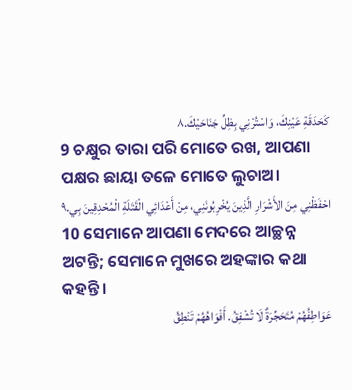كَحَدَقَةِ عَيْنِكَ، وَاسْتُرْنِي بِظِلِّ جَنَاحَيْكَ.٨
9 ଚକ୍ଷୁର ତାରା ପରି ମୋତେ ରଖ, ଆପଣା ପକ୍ଷର ଛାୟା ତଳେ ମୋତେ ଲୁଚାଅ।
احْفَظْنِي مِنَ الأَشْرَارِ الَّذِينَ يُخْرِبُونَنِي، مِنْ أَعْدَائِي الْقَتَلَةِ الْمُحْدِقِينَ بِي.٩
10 ସେମାନେ ଆପଣା ମେଦରେ ଆଚ୍ଛନ୍ନ ଅଟନ୍ତି; ସେମାନେ ମୁଖରେ ଅହଙ୍କାର କଥା କହନ୍ତି।
عَوَاطِفُهُمْ مُتَحَجِّرَةٌ لَا تُشْفِقُ. أَفْوَاهُهُمْ تَنْطِقُ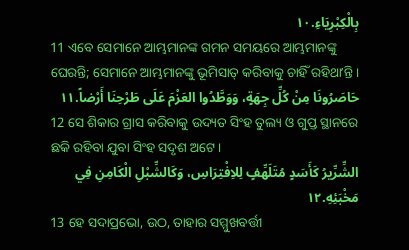بِالْكِبْرِيَاءِ.١٠
11 ଏବେ ସେମାନେ ଆମ୍ଭମାନଙ୍କ ଗମନ ସମୟରେ ଆମ୍ଭମାନଙ୍କୁ ଘେରନ୍ତି; ସେମାନେ ଆମ୍ଭମାନଙ୍କୁ ଭୂମିସାତ୍‍ କରିବାକୁ ଚାହିଁ ରହିଥାʼନ୍ତି।
حَاصَرُونَا مِنْ كُلِّ جِهَةٍ، وَوَطَّدُوا العَزْمَ عَلَى طَرْحِنَا أَرْضاً.١١
12 ସେ ଶିକାର ଗ୍ରାସ କରିବାକୁ ଉଦ୍ୟତ ସିଂହ ତୁଲ୍ୟ ଓ ଗୁପ୍ତ ସ୍ଥାନରେ ଛକି ରହିବା ଯୁବା ସିଂହ ସଦୃଶ ଅଟେ।
الشِّرِّيرُ كَأَسَدٍ مُتَلَهِّفٍ لِلاِفْتِرَاسِ، وَكَالشِّبْلِ الْكَامِنِ فِي مَخْبَئِهِ.١٢
13 ହେ ସଦାପ୍ରଭୋ, ଉଠ, ତାହାର ସମ୍ମୁଖବର୍ତ୍ତୀ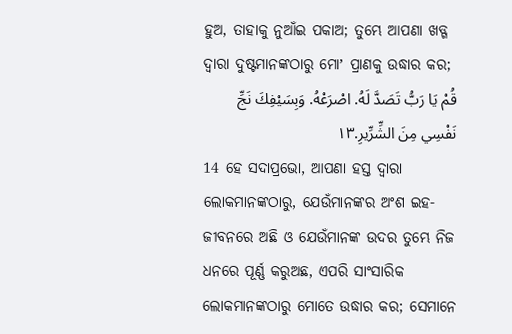ହୁଅ, ତାହାକୁ ନୁଆଁଇ ପକାଅ; ତୁମ୍ଭେ ଆପଣା ଖଡ୍ଗ ଦ୍ୱାରା ଦୁଷ୍ଟମାନଙ୍କଠାରୁ ମୋʼ ପ୍ରାଣକୁ ଉଦ୍ଧାର କର;
قُمْ يَا رَبُّ تَصَدَّ لَهُ. اصْرَعْهُ. وَبِسَيْفِكَ نَجِّ نَفْسِي مِنَ الشِّرِّيرِ.١٣
14 ହେ ସଦାପ୍ରଭୋ, ଆପଣା ହସ୍ତ ଦ୍ୱାରା ଲୋକମାନଙ୍କଠାରୁ, ଯେଉଁମାନଙ୍କର ଅଂଶ ଇହ-ଜୀବନରେ ଅଛି ଓ ଯେଉଁମାନଙ୍କ ଉଦର ତୁମ୍ଭେ ନିଜ ଧନରେ ପୂର୍ଣ୍ଣ କରୁଅଛ, ଏପରି ସାଂସାରିକ ଲୋକମାନଙ୍କଠାରୁ ମୋତେ ଉଦ୍ଧାର କର; ସେମାନେ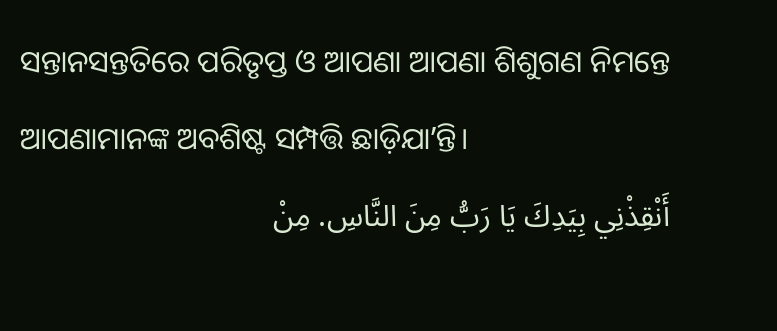ସନ୍ତାନସନ୍ତତିରେ ପରିତୃପ୍ତ ଓ ଆପଣା ଆପଣା ଶିଶୁଗଣ ନିମନ୍ତେ ଆପଣାମାନଙ୍କ ଅବଶିଷ୍ଟ ସମ୍ପତ୍ତି ଛାଡ଼ିଯାʼନ୍ତି।
أَنْقِذْنِي بِيَدِكَ يَا رَبُّ مِنَ النَّاسِ. مِنْ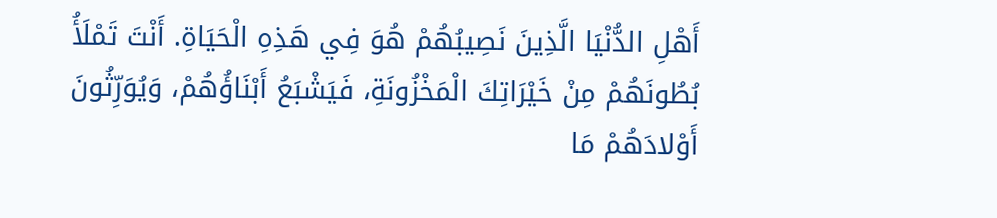أَهْلِ الدُّنْيَا الَّذِينَ نَصِيبُهُمْ هُوَ فِي هَذِهِ الْحَيَاةِ. أَنْتَ تَمْلَأُ بُطُونَهُمْ مِنْ خَيْرَاتِكَ الْمَخْزُونَةِ، فَيَشْبَعُ أَبْنَاؤُهُمْ، وَيُوَرِّثُونَ أَوْلادَهُمْ مَا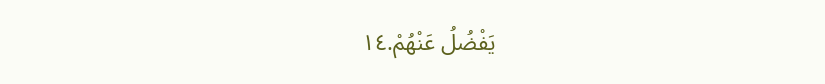يَفْضُلُ عَنْهُمْ.١٤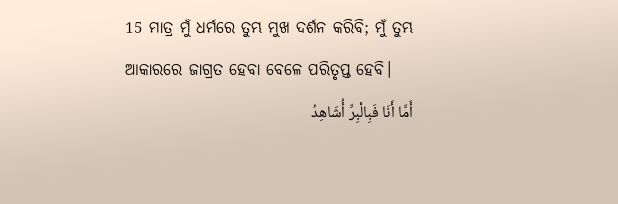15 ମାତ୍ର ମୁଁ ଧର୍ମରେ ତୁମ୍ଭ ମୁଖ ଦର୍ଶନ କରିବି; ମୁଁ ତୁମ୍ଭ ଆକାରରେ ଜାଗ୍ରତ ହେବା ବେଳେ ପରିତୃପ୍ତ ହେବି।
أَمَّا أَنَا فَبِالْبِرِّ أُشَاهِدُ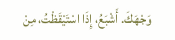وَجْهَكَ. أَشْبَعُ، إِذَا اسْتَيْقَظْتُ، مِنْ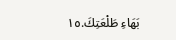بَهَاءِ طَلْعَتِكَ.١٥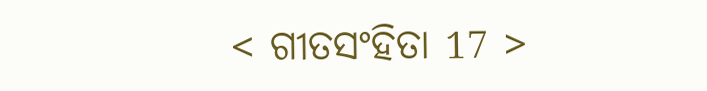< ଗୀତସଂହିତା 17 >